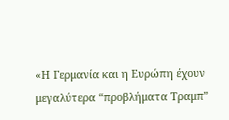«Η Γερμανία και η Ευρώπη έχουν μεγαλύτερα “προβλήματα Τραμπ”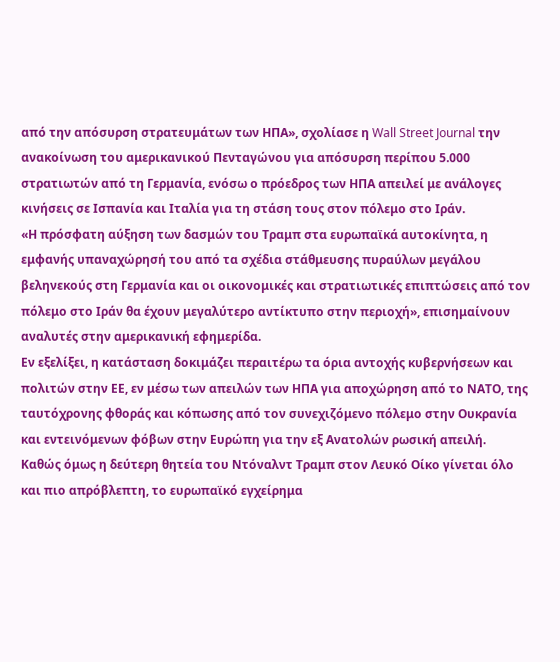από την απόσυρση στρατευμάτων των ΗΠΑ», σχoλίασε η Wall Street Journal την ανακοίνωση του αμερικανικού Πενταγώνου για απόσυρση περίπου 5.000 στρατιωτών από τη Γερμανία, ενόσω ο πρόεδρος των ΗΠΑ απειλεί με ανάλογες κινήσεις σε Ισπανία και Ιταλία για τη στάση τους στον πόλεμο στο Ιράν.
«Η πρόσφατη αύξηση των δασμών του Τραμπ στα ευρωπαϊκά αυτοκίνητα, η εμφανής υπαναχώρησή του από τα σχέδια στάθμευσης πυραύλων μεγάλου βεληνεκούς στη Γερμανία και οι οικονομικές και στρατιωτικές επιπτώσεις από τον πόλεμο στο Ιράν θα έχουν μεγαλύτερο αντίκτυπο στην περιοχή», επισημαίνουν αναλυτές στην αμερικανική εφημερίδα.
Εν εξελίξει, η κατάσταση δοκιμάζει περαιτέρω τα όρια αντοχής κυβερνήσεων και πολιτών στην ΕΕ, εν μέσω των απειλών των ΗΠΑ για αποχώρηση από το ΝΑΤΟ, της ταυτόχρονης φθοράς και κόπωσης από τον συνεχιζόμενο πόλεμο στην Ουκρανία και εντεινόμενων φόβων στην Ευρώπη για την εξ Ανατολών ρωσική απειλή.
Καθώς όμως η δεύτερη θητεία του Ντόναλντ Τραμπ στον Λευκό Οίκο γίνεται όλο και πιο απρόβλεπτη, το ευρωπαϊκό εγχείρημα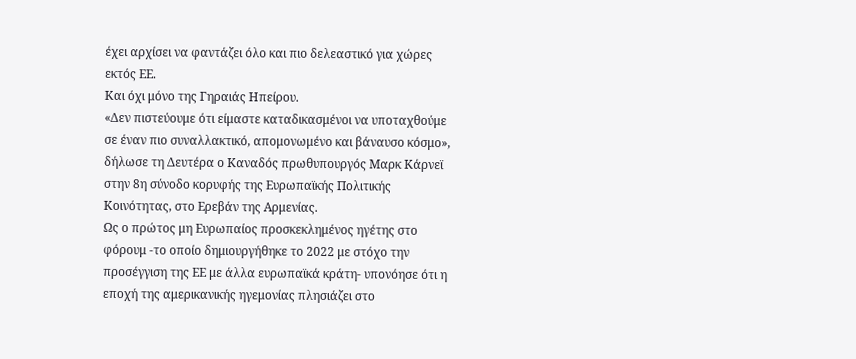έχει αρχίσει να φαντάζει όλο και πιο δελεαστικό για χώρες εκτός ΕΕ.
Και όχι μόνο της Γηραιάς Ηπείρου.
«Δεν πιστεύουμε ότι είμαστε καταδικασμένοι να υποταχθούμε σε έναν πιο συναλλακτικό, απομονωμένο και βάναυσο κόσμο», δήλωσε τη Δευτέρα ο Καναδός πρωθυπουργός Μαρκ Κάρνεϊ στην 8η σύνοδο κορυφής της Ευρωπαϊκής Πολιτικής Κοινότητας, στο Ερεβάν της Αρμενίας.
Ως ο πρώτος μη Ευρωπαίος προσκεκλημένος ηγέτης στο φόρουμ -το οποίο δημιουργήθηκε το 2022 με στόχο την προσέγγιση της ΕΕ με άλλα ευρωπαϊκά κράτη- υπονόησε ότι η εποχή της αμερικανικής ηγεμονίας πλησιάζει στο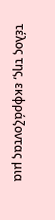τέλος της, εκφράζοντας μια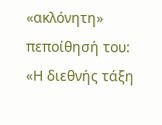«ακλόνητη» πεποίθησή του:
«Η διεθνής τάξη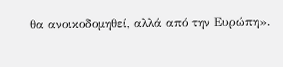θα ανοικοδομηθεί, αλλά από την Ευρώπη».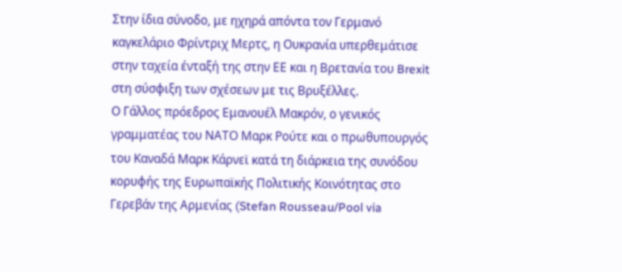Στην ίδια σύνοδο, με ηχηρά απόντα τον Γερμανό καγκελάριο Φρίντριχ Μερτς, η Ουκρανία υπερθεμάτισε στην ταχεία ένταξή της στην ΕΕ και η Βρετανία του Brexit στη σύσφιξη των σχέσεων με τις Βρυξέλλες.
Ο Γάλλος πρόεδρος Εμανουέλ Μακρόν, ο γενικός γραμματέας του ΝΑΤΟ Μαρκ Ρούτε και ο πρωθυπουργός του Καναδά Μαρκ Κάρνεϊ κατά τη διάρκεια της συνόδου κορυφής της Ευρωπαϊκής Πολιτικής Κοινότητας στο Γερεβάν της Αρμενίας (Stefan Rousseau/Pool via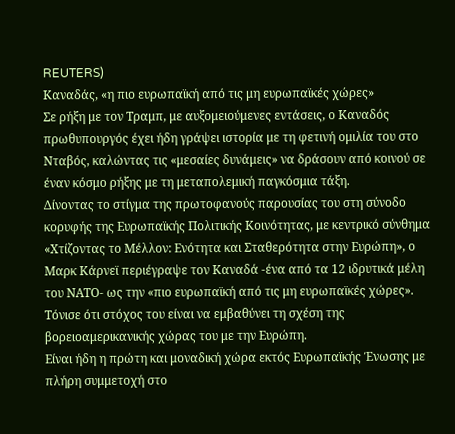REUTERS)
Καναδάς, «η πιο ευρωπαϊκή από τις μη ευρωπαϊκές χώρες»
Σε ρήξη με τον Τραμπ, με αυξομειούμενες εντάσεις, ο Καναδός πρωθυπουργός έχει ήδη γράψει ιστορία με τη φετινή ομιλία του στο Νταβός, καλώντας τις «μεσαίες δυνάμεις» να δράσουν από κοινού σε έναν κόσμο ρήξης με τη μεταπολεμική παγκόσμια τάξη.
Δίνοντας το στίγμα της πρωτοφανούς παρουσίας του στη σύνοδο κορυφής της Ευρωπαϊκής Πολιτικής Κοινότητας, με κεντρικό σύνθημα «Χτίζοντας το Μέλλον: Ενότητα και Σταθερότητα στην Ευρώπη», ο Μαρκ Κάρνεϊ περιέγραψε τον Καναδά -ένα από τα 12 ιδρυτικά μέλη του ΝΑΤΟ- ως την «πιο ευρωπαϊκή από τις μη ευρωπαϊκές χώρες».
Τόνισε ότι στόχος του είναι να εμβαθύνει τη σχέση της βορειοαμερικανικής χώρας του με την Ευρώπη.
Είναι ήδη η πρώτη και μοναδική χώρα εκτός Ευρωπαϊκής Ένωσης με πλήρη συμμετοχή στο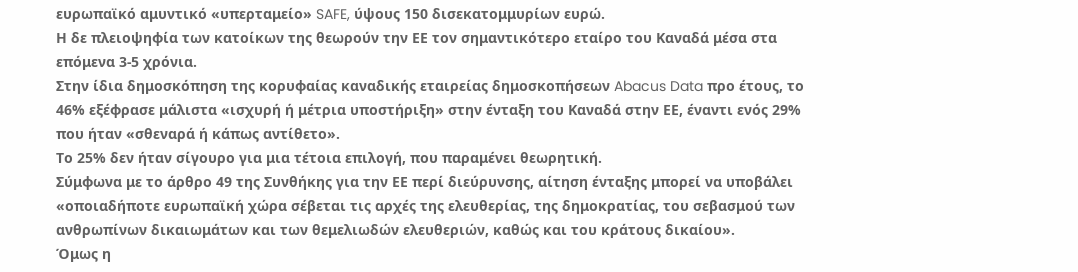ευρωπαϊκό αμυντικό «υπερταμείο» SAFE, ύψους 150 δισεκατομμυρίων ευρώ.
Η δε πλειοψηφία των κατοίκων της θεωρούν την ΕΕ τον σημαντικότερο εταίρο του Καναδά μέσα στα επόμενα 3-5 χρόνια.
Στην ίδια δημοσκόπηση της κορυφαίας καναδικής εταιρείας δημοσκοπήσεων Abacus Data προ έτους, το 46% εξέφρασε μάλιστα «ισχυρή ή μέτρια υποστήριξη» στην ένταξη του Καναδά στην ΕΕ, έναντι ενός 29% που ήταν «σθεναρά ή κάπως αντίθετο».
Το 25% δεν ήταν σίγουρο για μια τέτοια επιλογή, που παραμένει θεωρητική.
Σύμφωνα με το άρθρο 49 της Συνθήκης για την ΕΕ περί διεύρυνσης, αίτηση ένταξης μπορεί να υποβάλει «οποιαδήποτε ευρωπαϊκή χώρα σέβεται τις αρχές της ελευθερίας, της δημοκρατίας, του σεβασμού των ανθρωπίνων δικαιωμάτων και των θεμελιωδών ελευθεριών, καθώς και του κράτους δικαίου».
Όμως η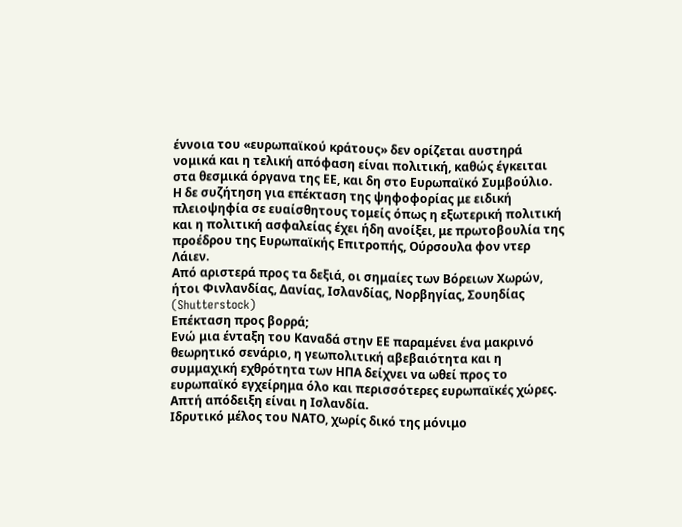έννοια του «ευρωπαϊκού κράτους» δεν ορίζεται αυστηρά νομικά και η τελική απόφαση είναι πολιτική, καθώς έγκειται στα θεσμικά όργανα της ΕΕ, και δη στο Ευρωπαϊκό Συμβούλιο.
Η δε συζήτηση για επέκταση της ψηφοφορίας με ειδική πλειοψηφία σε ευαίσθητους τομείς όπως η εξωτερική πολιτική και η πολιτική ασφαλείας έχει ήδη ανοίξει, με πρωτοβουλία της προέδρου της Ευρωπαϊκής Επιτροπής, Ούρσουλα φον ντερ Λάιεν.
Από αριστερά προς τα δεξιά, οι σημαίες των Βόρειων Χωρών, ήτοι Φινλανδίας, Δανίας, Ισλανδίας, Νορβηγίας, Σουηδίας (Shutterstock)
Επέκταση προς βορρά;
Ενώ μια ένταξη του Καναδά στην ΕΕ παραμένει ένα μακρινό θεωρητικό σενάριο, η γεωπολιτική αβεβαιότητα και η συμμαχική εχθρότητα των ΗΠΑ δείχνει να ωθεί προς το ευρωπαϊκό εγχείρημα όλο και περισσότερες ευρωπαϊκές χώρες.
Απτή απόδειξη είναι η Ισλανδία.
Ιδρυτικό μέλος του ΝΑΤΟ, χωρίς δικό της μόνιμο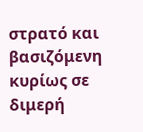στρατό και βασιζόμενη κυρίως σε διμερή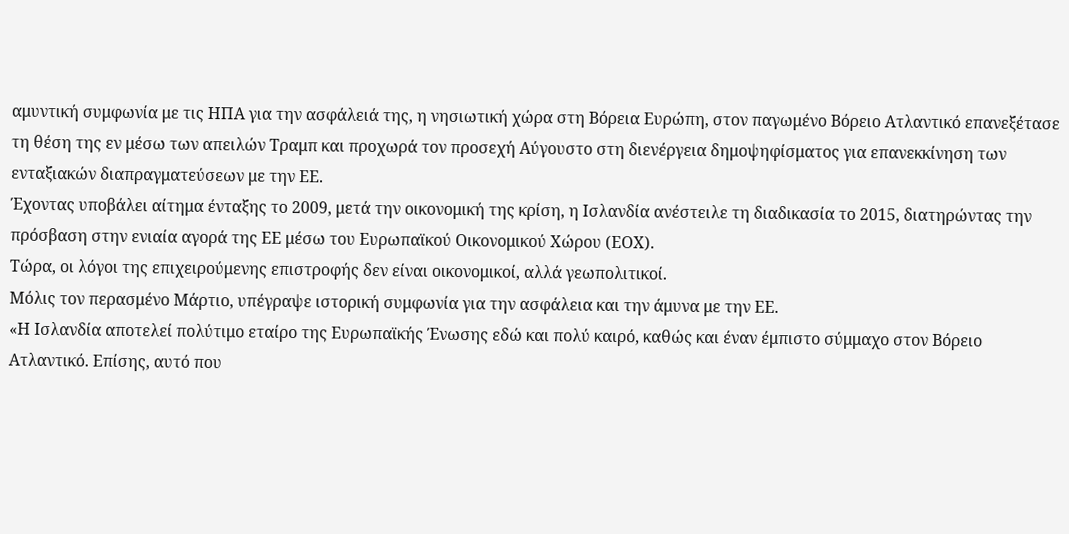αμυντική συμφωνία με τις ΗΠΑ για την ασφάλειά της, η νησιωτική χώρα στη Βόρεια Ευρώπη, στον παγωμένο Βόρειο Ατλαντικό επανεξέτασε τη θέση της εν μέσω των απειλών Τραμπ και προχωρά τον προσεχή Αύγουστο στη διενέργεια δημοψηφίσματος για επανεκκίνηση των ενταξιακών διαπραγματεύσεων με την ΕΕ.
Έχοντας υποβάλει αίτημα ένταξης το 2009, μετά την οικονομική της κρίση, η Ισλανδία ανέστειλε τη διαδικασία το 2015, διατηρώντας την πρόσβαση στην ενιαία αγορά της ΕΕ μέσω του Ευρωπαϊκού Οικονομικού Χώρου (ΕΟΧ).
Τώρα, οι λόγοι της επιχειρούμενης επιστροφής δεν είναι οικονομικοί, αλλά γεωπολιτικοί.
Μόλις τον περασμένο Μάρτιο, υπέγραψε ιστορική συμφωνία για την ασφάλεια και την άμυνα με την ΕΕ.
«Η Ισλανδία αποτελεί πολύτιμο εταίρο της Ευρωπαϊκής Ένωσης εδώ και πολύ καιρό, καθώς και έναν έμπιστο σύμμαχο στον Βόρειο Ατλαντικό. Επίσης, αυτό που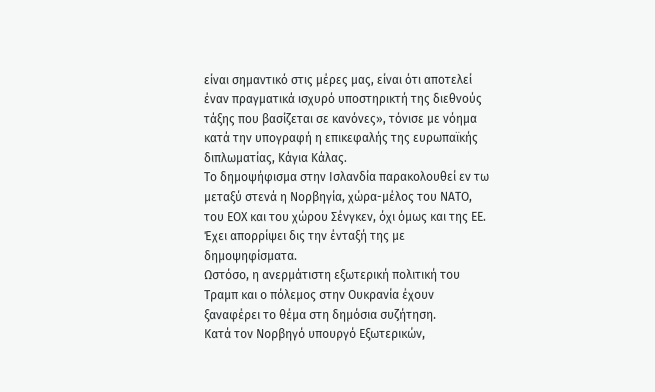είναι σημαντικό στις μέρες μας, είναι ότι αποτελεί έναν πραγματικά ισχυρό υποστηρικτή της διεθνούς τάξης που βασίζεται σε κανόνες», τόνισε με νόημα κατά την υπογραφή η επικεφαλής της ευρωπαϊκής διπλωματίας, Κάγια Κάλας.
Το δημοψήφισμα στην Ισλανδία παρακολουθεί εν τω μεταξύ στενά η Νορβηγία, χώρα-μέλος του ΝΑΤΟ, του ΕΟΧ και του χώρου Σένγκεν, όχι όμως και της ΕΕ.
Έχει απορρίψει δις την ένταξή της με δημοψηφίσματα.
Ωστόσο, η ανερμάτιστη εξωτερική πολιτική του Τραμπ και ο πόλεμος στην Ουκρανία έχουν ξαναφέρει το θέμα στη δημόσια συζήτηση.
Κατά τον Νορβηγό υπουργό Εξωτερικών,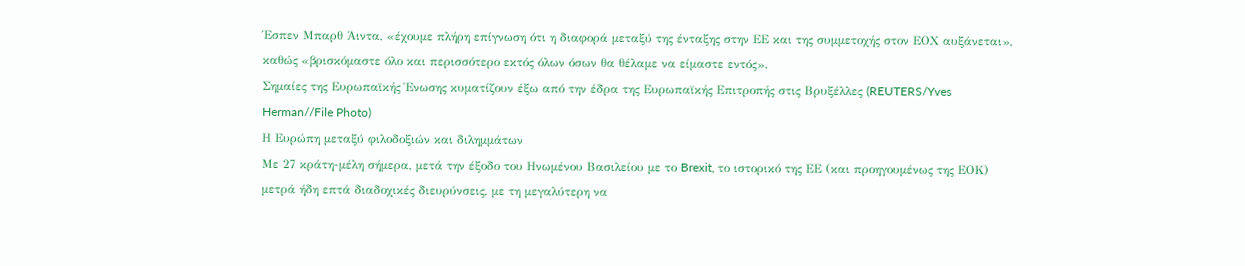Έσπεν Μπαρθ Άιντα, «έχουμε πλήρη επίγνωση ότι η διαφορά μεταξύ της ένταξης στην ΕΕ και της συμμετοχής στον ΕΟΧ αυξάνεται», καθώς «βρισκόμαστε όλο και περισσότερο εκτός όλων όσων θα θέλαμε να είμαστε εντός».
Σημαίες της Ευρωπαϊκής Ένωσης κυματίζουν έξω από την έδρα της Ευρωπαϊκής Επιτροπής στις Βρυξέλλες (REUTERS/Yves Herman//File Photo)
Η Ευρώπη μεταξύ φιλοδοξιών και διλημμάτων
Με 27 κράτη-μέλη σήμερα, μετά την έξοδο του Ηνωμένου Βασιλείου με το Brexit, το ιστορικό της ΕΕ (και προηγουμένως της ΕΟΚ) μετρά ήδη επτά διαδοχικές διευρύνσεις, με τη μεγαλύτερη να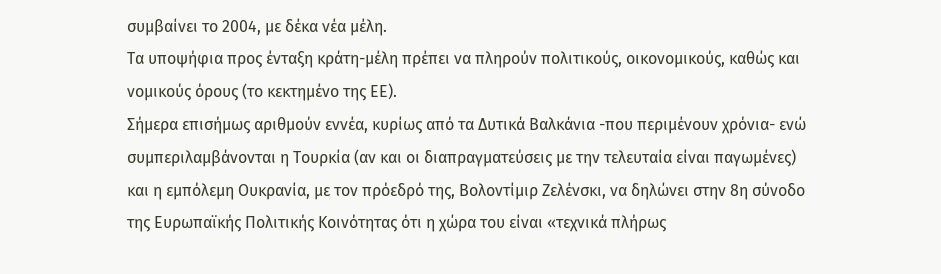συμβαίνει το 2004, με δέκα νέα μέλη.
Τα υποψήφια προς ένταξη κράτη-μέλη πρέπει να πληρούν πολιτικούς, οικονομικούς, καθώς και νομικούς όρους (το κεκτημένο της ΕΕ).
Σήμερα επισήμως αριθμούν εννέα, κυρίως από τα Δυτικά Βαλκάνια -που περιμένουν χρόνια- ενώ συμπεριλαμβάνονται η Τουρκία (αν και οι διαπραγματεύσεις με την τελευταία είναι παγωμένες) και η εμπόλεμη Ουκρανία, με τον πρόεδρό της, Βολοντίμιρ Ζελένσκι, να δηλώνει στην 8η σύνοδο της Ευρωπαϊκής Πολιτικής Κοινότητας ότι η χώρα του είναι «τεχνικά πλήρως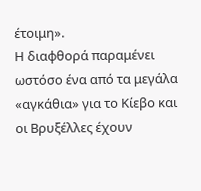έτοιμη».
Η διαφθορά παραμένει ωστόσο ένα από τα μεγάλα «αγκάθια» για το Κίεβο και οι Βρυξέλλες έχουν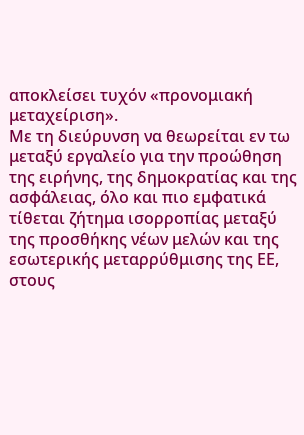αποκλείσει τυχόν «προνομιακή μεταχείριση».
Με τη διεύρυνση να θεωρείται εν τω μεταξύ εργαλείο για την προώθηση της ειρήνης, της δημοκρατίας και της ασφάλειας, όλο και πιο εμφατικά τίθεται ζήτημα ισορροπίας μεταξύ της προσθήκης νέων μελών και της εσωτερικής μεταρρύθμισης της ΕΕ, στους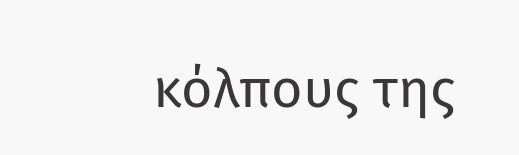κόλπους της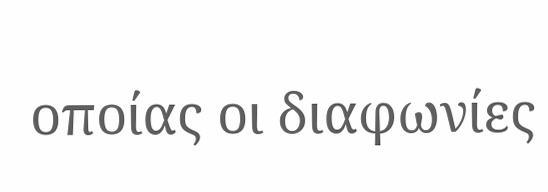οποίας οι διαφωνίες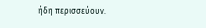ήδη περισσεύουν.